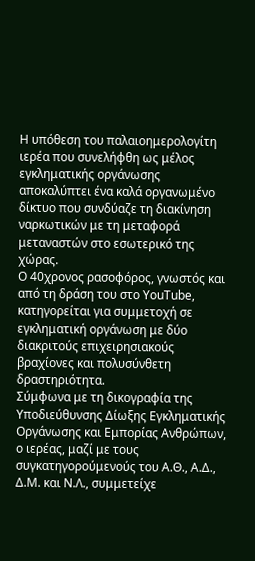Η υπόθεση του παλαιοημερολογίτη ιερέα που συνελήφθη ως μέλος εγκληματικής οργάνωσης αποκαλύπτει ένα καλά οργανωμένο δίκτυο που συνδύαζε τη διακίνηση ναρκωτικών με τη μεταφορά μεταναστών στο εσωτερικό της χώρας.
Ο 40χρονος ρασοφόρος, γνωστός και από τη δράση του στο YouTube, κατηγορείται για συμμετοχή σε εγκληματική οργάνωση με δύο διακριτούς επιχειρησιακούς βραχίονες και πολυσύνθετη δραστηριότητα.
Σύμφωνα με τη δικογραφία της Υποδιεύθυνσης Δίωξης Εγκληματικής Οργάνωσης και Εμπορίας Ανθρώπων, ο ιερέας, μαζί με τους συγκατηγορούμενούς του Α.Θ., Α.Δ., Δ.Μ. και Ν.Λ., συμμετείχε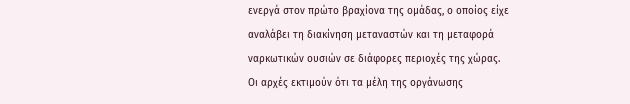ενεργά στον πρώτο βραχίονα της ομάδας, ο οποίος είχε αναλάβει τη διακίνηση μεταναστών και τη μεταφορά ναρκωτικών ουσιών σε διάφορες περιοχές της χώρας.
Οι αρχές εκτιμούν ότι τα μέλη της οργάνωσης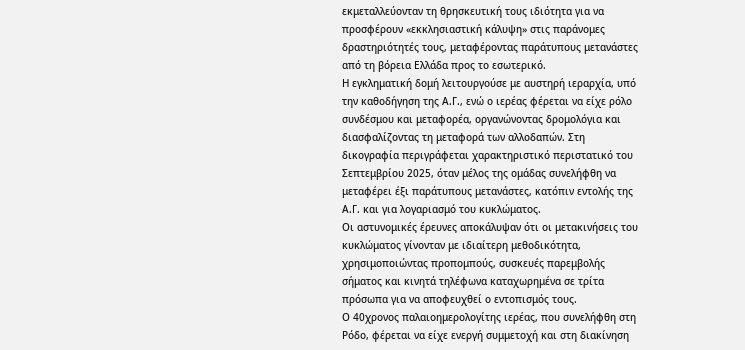εκμεταλλεύονταν τη θρησκευτική τους ιδιότητα για να προσφέρουν «εκκλησιαστική κάλυψη» στις παράνομες δραστηριότητές τους, μεταφέροντας παράτυπους μετανάστες από τη βόρεια Ελλάδα προς το εσωτερικό.
Η εγκληματική δομή λειτουργούσε με αυστηρή ιεραρχία, υπό την καθοδήγηση της Α.Γ., ενώ ο ιερέας φέρεται να είχε ρόλο συνδέσμου και μεταφορέα, οργανώνοντας δρομολόγια και διασφαλίζοντας τη μεταφορά των αλλοδαπών. Στη δικογραφία περιγράφεται χαρακτηριστικό περιστατικό του Σεπτεμβρίου 2025, όταν μέλος της ομάδας συνελήφθη να μεταφέρει έξι παράτυπους μετανάστες, κατόπιν εντολής της Α.Γ. και για λογαριασμό του κυκλώματος.
Οι αστυνομικές έρευνες αποκάλυψαν ότι οι μετακινήσεις του κυκλώματος γίνονταν με ιδιαίτερη μεθοδικότητα, χρησιμοποιώντας προπομπούς, συσκευές παρεμβολής σήματος και κινητά τηλέφωνα καταχωρημένα σε τρίτα πρόσωπα για να αποφευχθεί ο εντοπισμός τους.
Ο 40χρονος παλαιοημερολογίτης ιερέας, που συνελήφθη στη Ρόδο, φέρεται να είχε ενεργή συμμετοχή και στη διακίνηση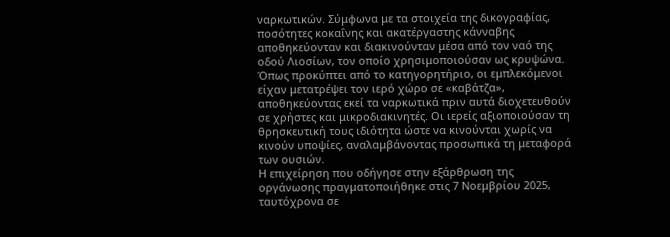ναρκωτικών. Σύμφωνα με τα στοιχεία της δικογραφίας, ποσότητες κοκαΐνης και ακατέργαστης κάνναβης αποθηκεύονταν και διακινούνταν μέσα από τον ναό της οδού Λιοσίων, τον οποίο χρησιμοποιούσαν ως κρυψώνα.
Όπως προκύπτει από το κατηγορητήριο, οι εμπλεκόμενοι είχαν μετατρέψει τον ιερό χώρο σε «καβάτζα», αποθηκεύοντας εκεί τα ναρκωτικά πριν αυτά διοχετευθούν σε χρήστες και μικροδιακινητές. Οι ιερείς αξιοποιούσαν τη θρησκευτική τους ιδιότητα ώστε να κινούνται χωρίς να κινούν υποψίες, αναλαμβάνοντας προσωπικά τη μεταφορά των ουσιών.
Η επιχείρηση που οδήγησε στην εξάρθρωση της οργάνωσης πραγματοποιήθηκε στις 7 Νοεμβρίου 2025, ταυτόχρονα σε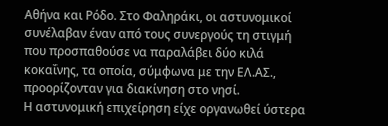Αθήνα και Ρόδο. Στο Φαληράκι, οι αστυνομικοί συνέλαβαν έναν από τους συνεργούς τη στιγμή που προσπαθούσε να παραλάβει δύο κιλά κοκαΐνης, τα οποία, σύμφωνα με την ΕΛ.ΑΣ., προορίζονταν για διακίνηση στο νησί.
Η αστυνομική επιχείρηση είχε οργανωθεί ύστερα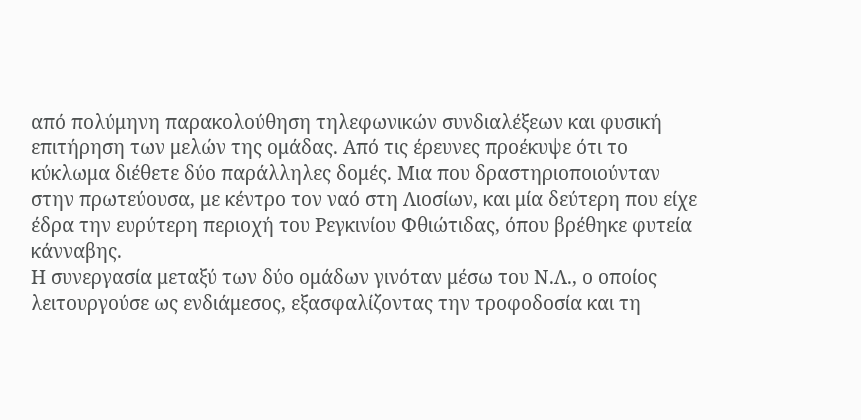από πολύμηνη παρακολούθηση τηλεφωνικών συνδιαλέξεων και φυσική επιτήρηση των μελών της ομάδας. Από τις έρευνες προέκυψε ότι το κύκλωμα διέθετε δύο παράλληλες δομές. Μια που δραστηριοποιούνταν στην πρωτεύουσα, με κέντρο τον ναό στη Λιοσίων, και μία δεύτερη που είχε έδρα την ευρύτερη περιοχή του Ρεγκινίου Φθιώτιδας, όπου βρέθηκε φυτεία κάνναβης.
Η συνεργασία μεταξύ των δύο ομάδων γινόταν μέσω του Ν.Λ., ο οποίος λειτουργούσε ως ενδιάμεσος, εξασφαλίζοντας την τροφοδοσία και τη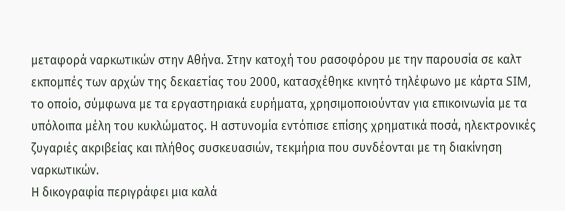μεταφορά ναρκωτικών στην Αθήνα. Στην κατοχή του ρασοφόρου με την παρουσία σε καλτ εκπομπές των αρχών της δεκαετίας του 2000, κατασχέθηκε κινητό τηλέφωνο με κάρτα SIM, το οποίο, σύμφωνα με τα εργαστηριακά ευρήματα, χρησιμοποιούνταν για επικοινωνία με τα υπόλοιπα μέλη του κυκλώματος. Η αστυνομία εντόπισε επίσης χρηματικά ποσά, ηλεκτρονικές ζυγαριές ακριβείας και πλήθος συσκευασιών, τεκμήρια που συνδέονται με τη διακίνηση ναρκωτικών.
Η δικογραφία περιγράφει μια καλά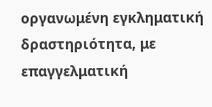οργανωμένη εγκληματική δραστηριότητα, με επαγγελματική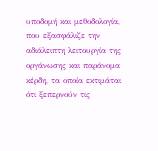υποδομή και μεθοδολογία, που εξασφάλιζε την αδιάλειπτη λειτουργία της οργάνωσης και παράνομα κέρδη, τα οποία εκτιμάται ότι ξεπερνούν τις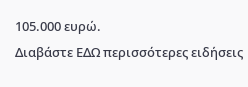105.000 ευρώ.
Διαβάστε ΕΔΩ περισσότερες ειδήσεις